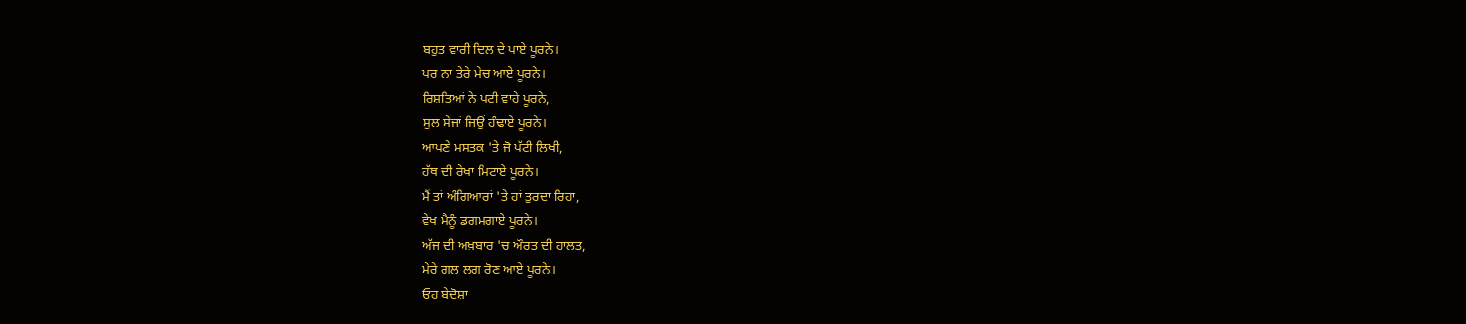ਬਹੁਤ ਵਾਰੀ ਦਿਲ ਦੇ ਪਾਏ ਪੂਰਨੇ।
ਪਰ ਨਾ ਤੇਰੇ ਮੇਚ ਆਏ ਪੂਰਨੇ।
ਰਿਸ਼ਤਿਆਂ ਨੇ ਪਟੀ ਵਾਹੇ ਪੂਰਨੇ,
ਸੁਲ ਸੇਜਾਂ ਜਿਉਂ ਹੰਢਾਏ ਪੂਰਨੇ।
ਆਪਣੇ ਮਸਤਕ 'ਤੇ ਜੋ ਪੱਟੀ ਲਿਖੀ,
ਹੱਥ ਦੀ ਰੇਖਾ ਮਿਟਾਏ ਪੂਰਨੇ।
ਮੈਂ ਤਾਂ ਅੰਗਿਆਰਾਂ 'ਤੇ ਹਾਂ ਤੁਰਦਾ ਰਿਹਾ,
ਵੇਖ ਮੈਨੂੰ ਡਗਮਗਾਏ ਪੂਰਨੇ।
ਅੱਜ ਦੀ ਅਖ਼ਬਾਰ 'ਚ ਔਰਤ ਦੀ ਹਾਲਤ,
ਮੇਰੇ ਗਲ ਲਗ ਰੋਣ ਆਏ ਪੂਰਨੇ।
ਓਹ ਬੇਦੋਸ਼ਾ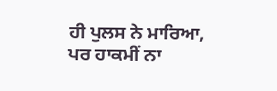ਹੀ ਪੁਲਸ ਨੇ ਮਾਰਿਆ,
ਪਰ ਹਾਕਮੀਂ ਨਾ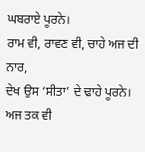ਘਬਰਾਏ ਪੂਰਨੇ।
ਰਾਮ ਵੀ, ਰਾਵਣ ਵੀ, ਚਾਹੇ ਅਜ ਦੀ ਨਾਰ,
ਦੇਖ ਉਸ ‘ਸੀਤਾ’ ਦੇ ਢਾਹੇ ਪੂਰਨੇ।
ਅਜ ਤਕ ਵੀ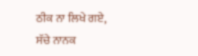ਠੀਕ ਨਾ ਲਿਖੇ ਗਏ,
ਸੱਚੇ ਨਾਨਕ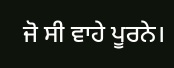ਜੋ ਸੀ ਵਾਹੇ ਪੂਰਨੇ।